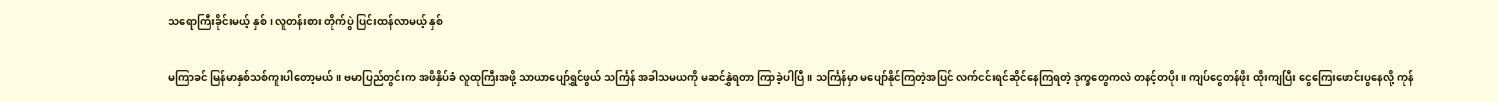သရောကြီးခိုင်းမယ့် နှစ်၊ လူတန်းစား တိုက်ပွဲ ပြင်းထန်လာမယ့် နှစ်

မကြာခင် မြန်မာနှစ်သစ်ကူးပါတော့မယ်။ ဗမာပြည်တွင်းက အဖိနှိပ်ခံ လူထုကြီးအဖို့ သာယာပျော်ရွှင်ဖွယ် သင်္ကြန် အခါသမယကို မဆင်နွှဲရတာ ကြာခဲ့ပါပြီ။ သင်္ကြန်မှာ မပျော်နိုင်ကြတဲ့အပြင် လက်ငင်းရင်ဆိုင်နေကြရတဲ့ ဒုက္ခတွေကလဲ တနင့်တပိုး။ ကျပ်ငွေတန်ဖိုး ထိုးကျပြီး ငွေကြေးဖောင်းပွနေလို့ ကုန်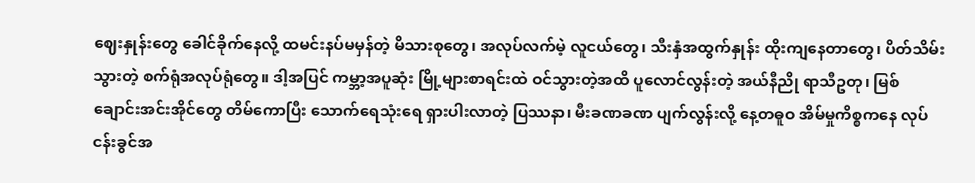ဈေးနှုန်းတွေ ခေါင်ခိုက်နေလို့ ထမင်းနပ်မမှန်တဲ့ မိသားစုတွေ၊ အလုပ်လက်မဲ့ လူငယ်တွေ၊ သီးနှံအထွက်နှုန်း ထိုးကျနေတာတွေ၊ ပိတ်သိမ်းသွားတဲ့ စက်ရုံအလုပ်ရုံတွေ။ ဒါ့အပြင် ကမ္ဘာ့အပူဆုံး မြို့များစာရင်းထဲ ဝင်သွားတဲ့အထိ ပူလောင်လွန်းတဲ့ အယ်နီညို ရာသီဥတု၊ မြစ်ချောင်းအင်းအိုင်တွေ တိမ်ကောပြီး သောက်ရေသုံးရေ ရှားပါးလာတဲ့ ပြဿနာ၊ မီးခဏခဏ ပျက်လွန်းလို့ နေ့တဓူဝ အိမ်မှုကိစ္စကနေ လုပ်ငန်းခွင်အ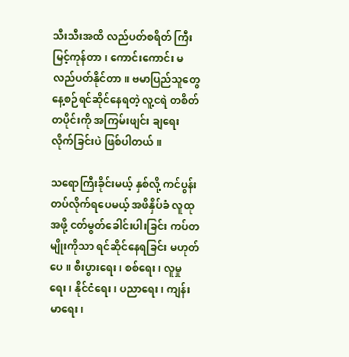သီးသီးအထိ လည်ပတ်စရိတ် ကြီးမြင့်ကုန်တာ၊ ကောင်းကောင်း မလည်ပတ်နိုင်တာ။ ဗမာပြည်သူတွေ နေ့စဉ်ရင်ဆိုင်နေရတဲ့ လူ့ငရဲ တစိတ်တပိုင်းကို အကြမ်းဖျင်း ချရေးလိုက်ခြင်းပဲ ဖြစ်ပါတယ်။

သရောကြီးခိုင်းမယ့် နှစ်လို့ ကင်ပွန်းတပ်လိုက်ရပေမယ့် အဖိနှိပ်ခံ လူထုအဖို့ ငတ်မွတ်ခေါင်းပါးခြင်း ကပ်တမျိုးကိုသာ ရင်ဆိုင်နေရခြင်း မဟုတ်ပေ။ စီးပွားရေး၊ စစ်ရေး၊ လူမှုရေး၊ နိုင်ငံရေး၊ ပညာရေး၊ ကျန်းမာရေး၊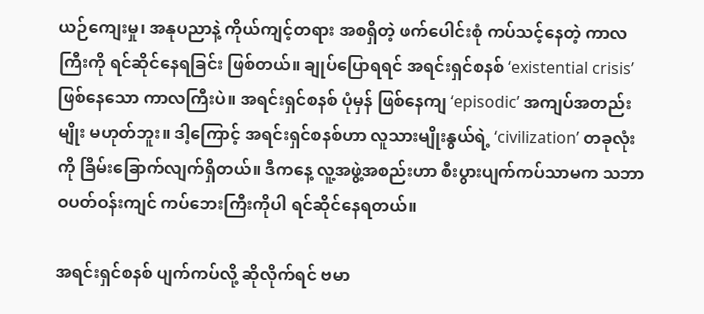ယဉ်ကျေးမှု၊ အနုပညာနဲ့ ကိုယ်ကျင့်တရား အစရှိတဲ့ ဖက်ပေါင်းစုံ ကပ်သင့်နေတဲ့ ကာလကြီးကို ရင်ဆိုင်နေရခြင်း ဖြစ်တယ်။ ချုပ်ပြောရရင် အရင်းရှင်စနစ် ‘existential crisis’ ဖြစ်နေသော ကာလကြီးပဲ။ အရင်းရှင်စနစ် ပုံမှန် ဖြစ်နေကျ ‘episodic’ အကျပ်အတည်းမျိုး မဟုတ်ဘူး။ ဒါ့ကြောင့် အရင်းရှင်စနစ်ဟာ လူသားမျိုးနွယ်ရဲ့ ‘civilization’ တခုလုံးကို ခြိမ်းခြောက်လျက်ရှိတယ်။ ဒီကနေ့ လူ့အဖွဲ့အစည်းဟာ စီးပွားပျက်ကပ်သာမက သဘာဝပတ်ဝန်းကျင် ကပ်ဘေးကြီးကိုပါ ရင်ဆိုင်နေရတယ်။

အရင်းရှင်စနစ် ပျက်ကပ်လို့ ဆိုလိုက်ရင် ဗမာ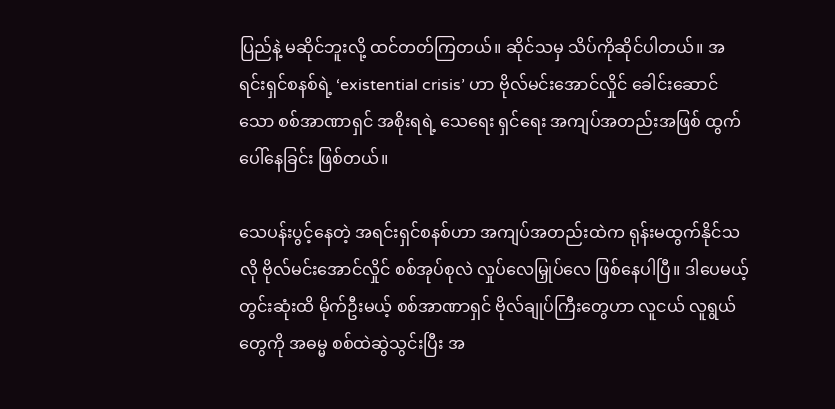ပြည်နဲ့ မဆိုင်ဘူးလို့ ထင်တတ်ကြတယ်။ ဆိုင်သမှ သိပ်ကိုဆိုင်ပါတယ်။ အရင်းရှင်စနစ်ရဲ့ ‘existential crisis’ ဟာ ဗိုလ်မင်းအောင်လှိုင် ခေါင်းဆောင်သော စစ်အာဏာရှင် အစိုးရရဲ့ သေရေး ရှင်ရေး အကျပ်အတည်းအဖြစ် ထွက်ပေါ်နေခြင်း ဖြစ်တယ်။

သေပန်းပွင့်နေတဲ့ အရင်းရှင်စနစ်ဟာ အကျပ်အတည်းထဲက ရုန်းမထွက်နိုင်သလို ဗိုလ်မင်းအောင်လှိုင် စစ်အုပ်စုလဲ လှုပ်လေမြှုပ်လေ ဖြစ်နေပါပြီ။ ဒါပေမယ့် တွင်းဆုံးထိ မိုက်ဦးမယ့် စစ်အာဏာရှင် ဗိုလ်ချုပ်ကြီးတွေဟာ လူငယ် လူရွယ်တွေကို အဓမ္မ စစ်ထဲဆွဲသွင်းပြီး အ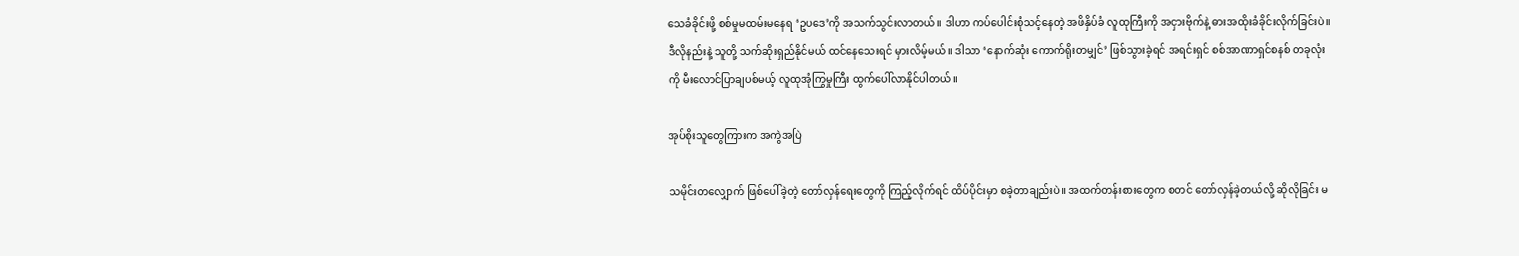သေခံခိုင်းဖို့ စစ်မှုမထမ်းမနေရ ‘ဥပဒေ’ကို အသက်သွင်းလာတယ်။ ဒါဟာ ကပ်ပေါင်းစုံသင့်နေတဲ့ အဖိနှိပ်ခံ လူထုကြီးကို အငှားဗိုက်နဲ့ ဓားအထိုးခံခိုင်းလိုက်ခြင်းပဲ။ ဒီလိုနည်းနဲ့ သူတို့ သက်ဆိုးရှည်နိုင်မယ် ထင်နေသေးရင် မှားလိမ့်မယ်။ ဒါသာ ‘နောက်ဆုံး ကောက်ရိုးတမျှင်’ ဖြစ်သွားခဲ့ရင် အရင်းရှင် စစ်အာဏာရှင်စနစ် တခုလုံးကို မီးလောင်ပြာချပစ်မယ့် လူထုအုံကြွမှုကြီး ထွက်ပေါ်လာနိုင်ပါတယ်။

အုပ်စိုးသူတွေကြားက အကွဲအပြဲ

သမိုင်းတလျှောက် ဖြစ်ပေါ်ခဲ့တဲ့ တော်လှန်ရေးတွေကို ကြည့်လိုက်ရင် ထိပ်ပိုင်းမှာ စခဲ့တာချည်းပဲ။ အထက်တန်းစားတွေက စတင် တော်လှန်ခဲ့တယ်လို့ ဆိုလိုခြင်း မ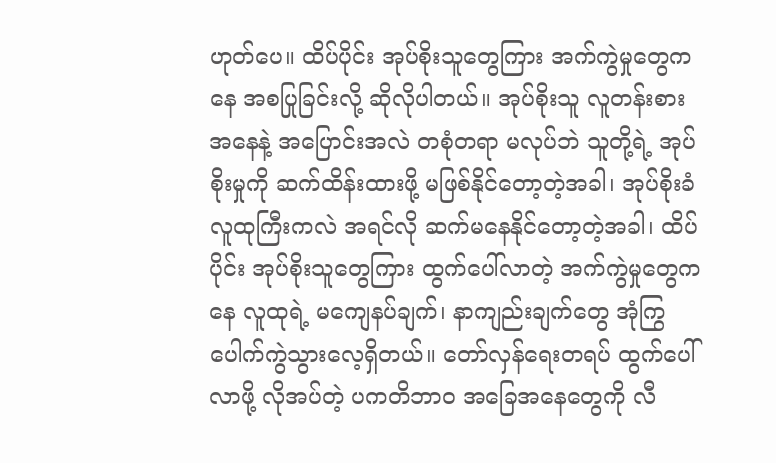ဟုတ်ပေ။ ထိပ်ပိုင်း အုပ်စိုးသူတွေကြား အက်ကွဲမှုတွေကနေ အစပြုခြင်းလို့ ဆိုလိုပါတယ်။ အုပ်စိုးသူ လူတန်းစားအနေနဲ့ အပြောင်းအလဲ တစုံတရာ မလုပ်ဘဲ သူတို့ရဲ့ အုပ်စိုးမှုကို ဆက်ထိန်းထားဖို့ မဖြစ်နိုင်တော့တဲ့အခါ၊ အုပ်စိုးခံ လူထုကြီးကလဲ အရင်လို ဆက်မနေနိုင်တော့တဲ့အခါ၊ ထိပ်ပိုင်း အုပ်စိုးသူတွေကြား ထွက်ပေါ်လာတဲ့ အက်ကွဲမှုတွေကနေ လူထုရဲ့ မကျေနပ်ချက်၊ နာကျည်းချက်တွေ အုံကြွ ပေါက်ကွဲသွားလေ့ရှိတယ်။ တော်လှန်ရေးတရပ် ထွက်ပေါ်လာဖို့ လိုအပ်တဲ့ ပကတိဘာဝ အခြေအနေတွေကို လီ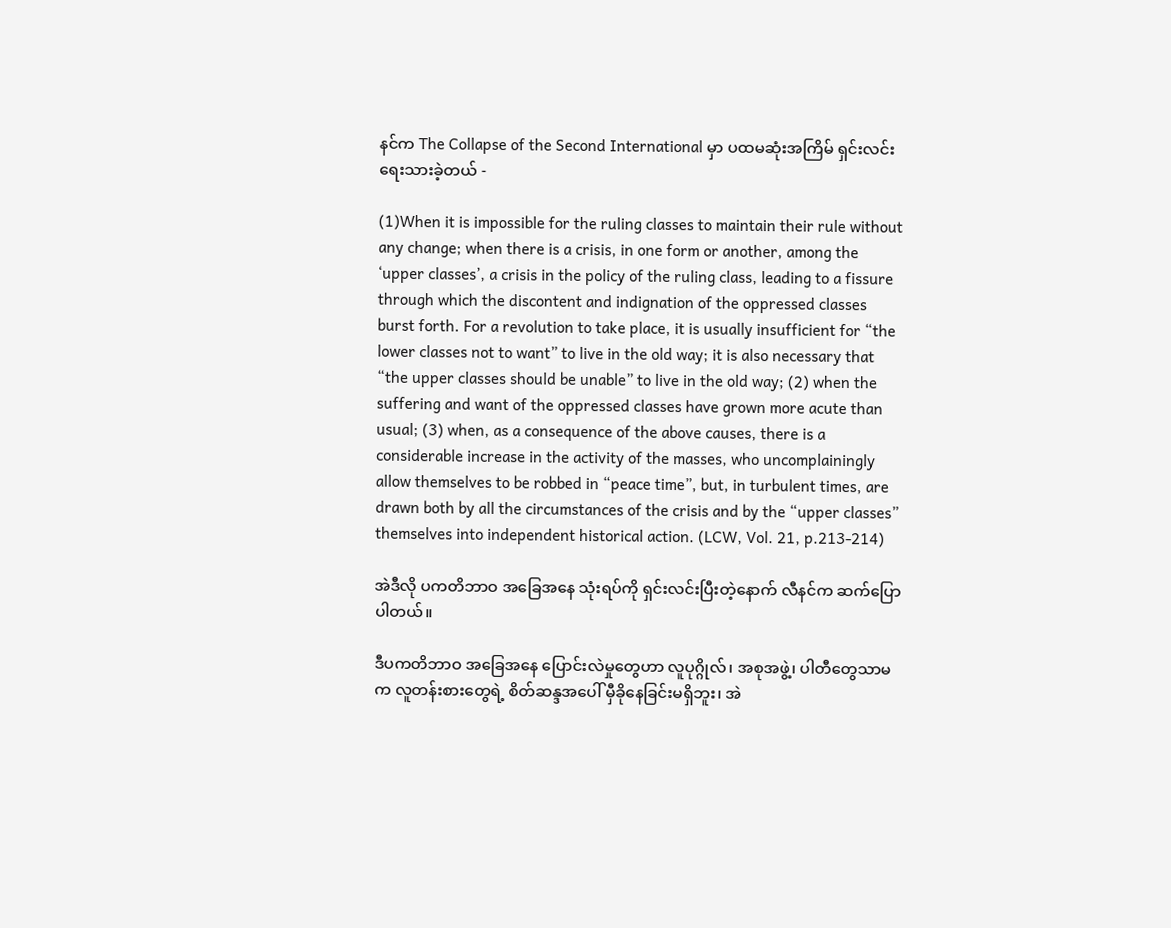နင်က The Collapse of the Second International မှာ ပထမဆုံးအကြိမ် ရှင်းလင်းရေးသားခဲ့တယ် -

(1)When it is impossible for the ruling classes to maintain their rule without any change; when there is a crisis, in one form or another, among the ‘upper classes’, a crisis in the policy of the ruling class, leading to a fissure through which the discontent and indignation of the oppressed classes burst forth. For a revolution to take place, it is usually insufficient for “the lower classes not to want” to live in the old way; it is also necessary that “the upper classes should be unable” to live in the old way; (2) when the suffering and want of the oppressed classes have grown more acute than usual; (3) when, as a consequence of the above causes, there is a considerable increase in the activity of the masses, who uncomplainingly allow themselves to be robbed in “peace time”, but, in turbulent times, are drawn both by all the circumstances of the crisis and by the “upper classes” themselves into independent historical action. (LCW, Vol. 21, p.213-214)

အဲဒီလို ပကတိဘာဝ အခြေအနေ သုံးရပ်ကို ရှင်းလင်းပြီးတဲ့နောက် လီနင်က ဆက်ပြောပါတယ်။

ဒီပကတိဘာဝ အခြေအနေ ပြောင်းလဲမှုတွေဟာ လူပုဂ္ဂိုလ်၊ အစုအဖွဲ့၊ ပါတီတွေသာမက လူတန်းစားတွေရဲ့ စိတ်ဆန္ဒအပေါ် မှီခိုနေခြင်းမရှိဘူး၊ အဲ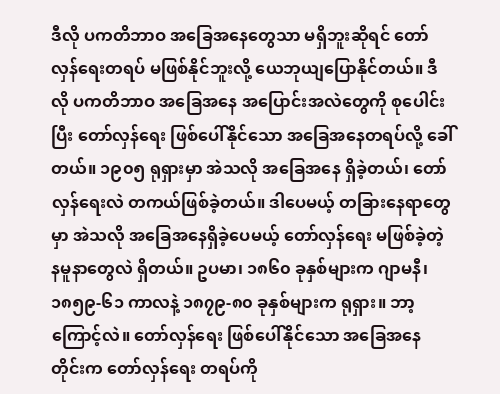ဒီလို ပကတိဘာဝ အခြေအနေတွေသာ မရှိဘူးဆိုရင် တော်လှန်ရေးတရပ် မဖြစ်နိုင်ဘူးလို့ ယေဘုယျပြောနိုင်တယ်။ ဒီလို ပကတိဘာဝ အခြေအနေ အပြောင်းအလဲတွေကို စုပေါင်းပြီး တော်လှန်ရေး ဖြစ်ပေါ်နိုင်သော အခြေအနေတရပ်လို့ ခေါ်တယ်။ ၁၉၀၅ ရုရှားမှာ အဲသလို အခြေအနေ ရှိခဲ့တယ်၊ တော်လှန်ရေးလဲ တကယ်ဖြစ်ခဲ့တယ်။ ဒါပေမယ့် တခြားနေရာတွေမှာ အဲသလို အခြေအနေရှိခဲ့ပေမယ့် တော်လှန်ရေး မဖြစ်ခဲ့တဲ့ နမူနာတွေလဲ ရှိတယ်။ ဥပမာ၊ ၁၈၆၀ ခုနှစ်များက ဂျာမနီ၊ ၁၈၅၉-၆၁ ကာလနဲ့ ၁၈၇၉-၈၀ ခုနှစ်များက ရုရှား။ ဘာ့ကြောင့်လဲ။ တော်လှန်ရေး ဖြစ်ပေါ်နိုင်သော အခြေအနေတိုင်းက တော်လှန်ရေး တရပ်ကို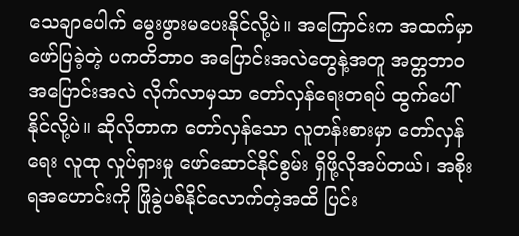သေချာပေါက် မွေးဖွားမပေးနိုင်လို့ပဲ။ အကြောင်းက အထက်မှာ ဖော်ပြခဲ့တဲ့ ပကတိဘာဝ အပြောင်းအလဲတွေနဲ့အတူ အတ္တဘာဝ အပြောင်းအလဲ လိုက်လာမှသာ တော်လှန်ရေးတရပ် ထွက်ပေါ်နိုင်လို့ပဲ။ ဆိုလိုတာက တော်လှန်သော လူတန်းစားမှာ တော်လှန်ရေး လူထု လှုပ်ရှားမှု ဖော်ဆောင်နိုင်စွမ်း ရှိဖို့လိုအပ်တယ်၊ အစိုးရအဟောင်းကို ဖြိုခွဲပစ်နိုင်လောက်တဲ့အထိ ပြင်း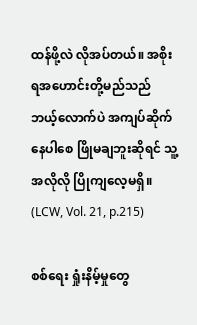ထန်ဖို့လဲ လိုအပ်တယ်။ အစိုးရအဟောင်းတို့မည်သည် ဘယ့်လောက်ပဲ အကျပ်ဆိုက်နေပါစေ ဖြိုမချဘူးဆိုရင် သူ့အလိုလို ပြိုကျလေ့မရှိ။ (LCW, Vol. 21, p.215)

စစ်ရေး ရှုံးနိမ့်မှုတွေ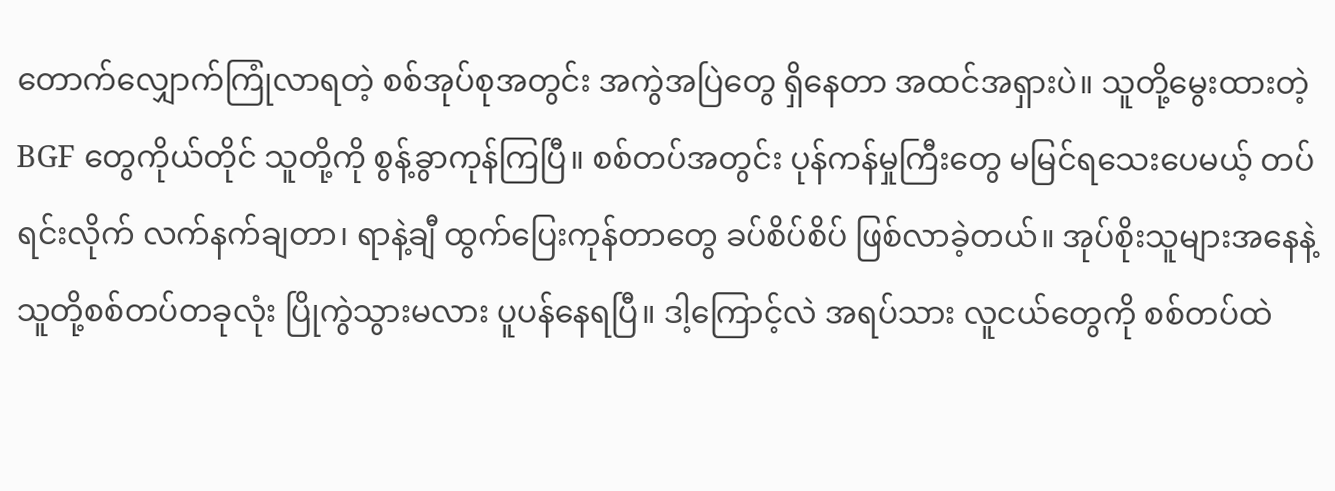တောက်လျှောက်ကြုံလာရတဲ့ စစ်အုပ်စုအတွင်း အကွဲအပြဲတွေ ရှိနေတာ အထင်အရှားပဲ။ သူတို့မွေးထားတဲ့ BGF တွေကိုယ်တိုင် သူတို့ကို စွန့်ခွာကုန်ကြပြီ။ စစ်တပ်အတွင်း ပုန်ကန်မှုကြီးတွေ မမြင်ရသေးပေမယ့် တပ်ရင်းလိုက် လက်နက်ချတာ၊ ရာနဲ့ချီ ထွက်ပြေးကုန်တာတွေ ခပ်စိပ်စိပ် ဖြစ်လာခဲ့တယ်။ အုပ်စိုးသူများအနေနဲ့ သူတို့စစ်တပ်တခုလုံး ပြိုကွဲသွားမလား ပူပန်နေရပြီ။ ဒါ့ကြောင့်လဲ အရပ်သား လူငယ်တွေကို စစ်တပ်ထဲ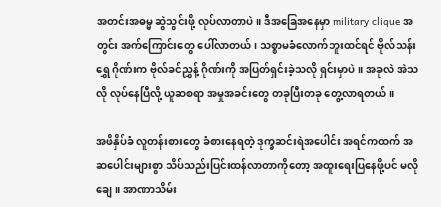အတင်းအဓမ္မ ဆွဲသွင်းဖို့ လုပ်လာတာပဲ။ ဒီအခြေအနေမှာ military clique အတွင်း အက်ကြောင်းတွေ ပေါ်လာတယ်၊ သစ္စာမခံလောက်ဘူးထင်ရင် ဗိုလ်သန်းရွှေ ဂိုဏ်းက ဗိုလ်ခင်ညွှန့် ဂိုဏ်းကို အပြတ်ရှင်းခဲ့သလို ရှင်းမှာပဲ။ အခုလဲ အဲသလို လုပ်နေပြီလို့ ယူဆစရာ အမှုအခင်းတွေ တခုပြီးတခု တွေ့လာရတယ်။

အဖိနှိပ်ခံ လူတန်းစားတွေ ခံစားနေရတဲ့ ဒုက္ခဆင်းရဲအပေါင်း အရင်ကထက် အဆပေါင်းများစွာ သိပ်သည်းပြင်းထန်လာတာကိုတော့ အထူးရေးပြနေဖို့ပင် မလိုချေ။ အာဏာသိမ်း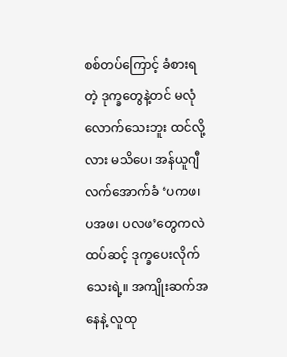စစ်တပ်ကြောင့် ခံစားရတဲ့ ဒုက္ခတွေနဲ့တင် မလုံလောက်သေးဘူး ထင်လို့လား မသိပေ၊ အန်ယူဂျီ လက်အောက်ခံ ‘ပကဖ၊ ပအဖ၊ ပလဖ’တွေကလဲ ထပ်ဆင့် ဒုက္ခပေးလိုက်သေးရဲ့။ အကျိုးဆက်အနေနဲ့ လူထု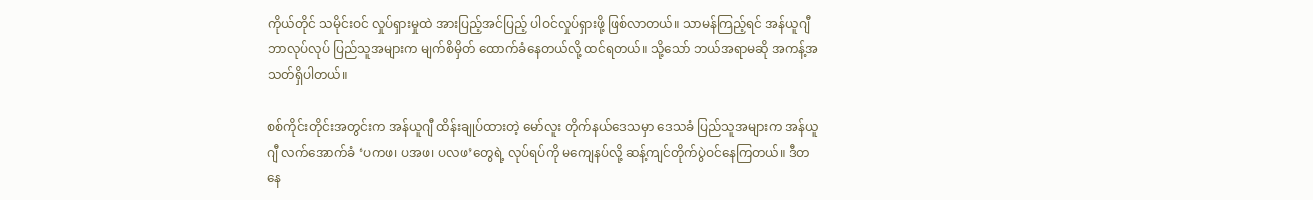ကိုယ်တိုင် သမိုင်းဝင် လှုပ်ရှားမှုထဲ အားပြည့်အင်ပြည့် ပါဝင်လှုပ်ရှားဖို့ ဖြစ်လာတယ်။ သာမန်ကြည့်ရင် အန်ယူဂျီ ဘာလုပ်လုပ် ပြည်သူအများက မျက်စိမှိတ် ထောက်ခံနေတယ်လို့ ထင်ရတယ်။ သို့သော် ဘယ်အရာမဆို အကန့်အသတ်ရှိပါတယ်။

စစ်ကိုင်းတိုင်းအတွင်းက အန်ယူဂျီ ထိန်းချုပ်ထားတဲ့ မော်လူး တိုက်နယ်ဒေသမှာ ဒေသခံ ပြည်သူအများက အန်ယူဂျီ လက်အောက်ခံ ‘ပကဖ၊ ပအဖ၊ ပလဖ’တွေရဲ့ လုပ်ရပ်ကို မကျေနပ်လို့ ဆန့်ကျင်တိုက်ပွဲဝင်နေကြတယ်။ ဒီတနေ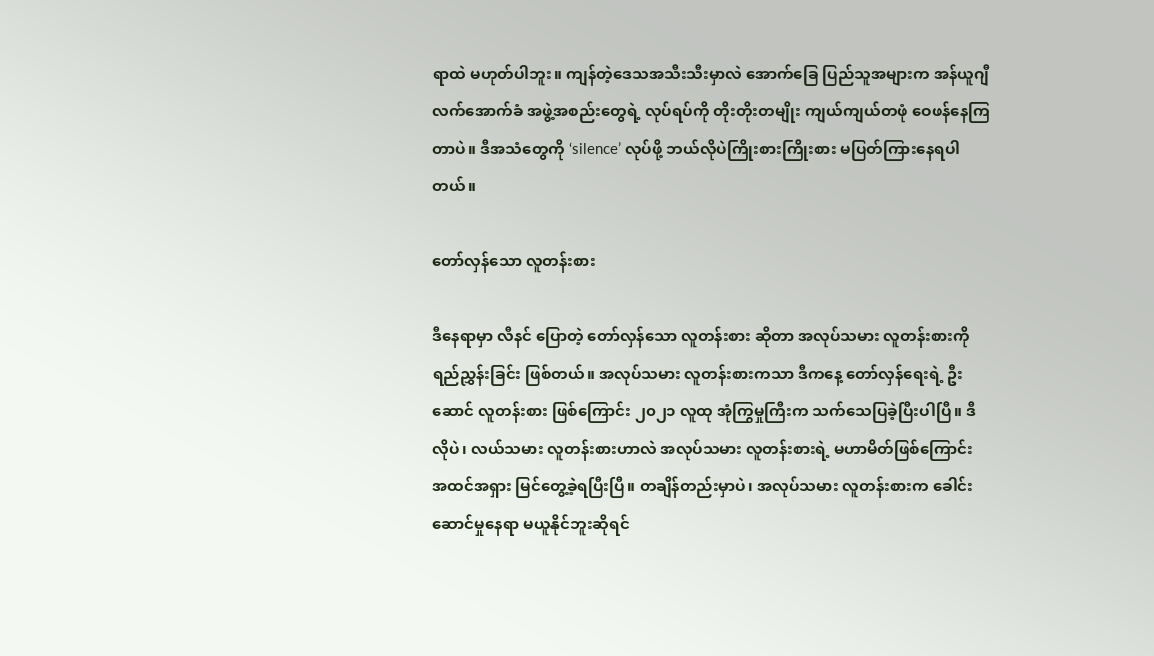ရာထဲ မဟုတ်ပါဘူး။ ကျန်တဲ့ဒေသအသီးသီးမှာလဲ အောက်ခြေ ပြည်သူအများက အန်ယူဂျီ လက်အောက်ခံ အဖွဲ့အစည်းတွေရဲ့ လုပ်ရပ်ကို တိုးတိုးတမျိုး ကျယ်ကျယ်တဖုံ ဝေဖန်နေကြတာပဲ။ ဒီအသံတွေကို ‘silence’ လုပ်ဖို့ ဘယ်လိုပဲကြိုးစားကြိုးစား မပြတ်ကြားနေရပါတယ်။

တော်လှန်သော လူတန်းစား

ဒီနေရာမှာ လီနင် ပြောတဲ့ တော်လှန်သော လူတန်းစား ဆိုတာ အလုပ်သမား လူတန်းစားကို ရည်ညွှန်းခြင်း ဖြစ်တယ်။ အလုပ်သမား လူတန်းစားကသာ ဒီကနေ့ တော်လှန်ရေးရဲ့ ဦးဆောင် လူတန်းစား ဖြစ်ကြောင်း ၂၀၂၁ လူထု အုံကြွမှုကြီးက သက်သေပြခဲ့ပြီးပါပြီ။ ဒီလိုပဲ၊ လယ်သမား လူတန်းစားဟာလဲ အလုပ်သမား လူတန်းစားရဲ့ မဟာမိတ်ဖြစ်ကြောင်း အထင်အရှား မြင်တွေ့ခဲ့ရပြီးပြီ။ တချိန်တည်းမှာပဲ၊ အလုပ်သမား လူတန်းစားက ခေါင်းဆောင်မှုနေရာ မယူနိုင်ဘူးဆိုရင်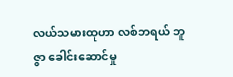လယ်သမားထုဟာ လစ်ဘရယ် ဘူဇွာ ခေါင်းဆောင်မှု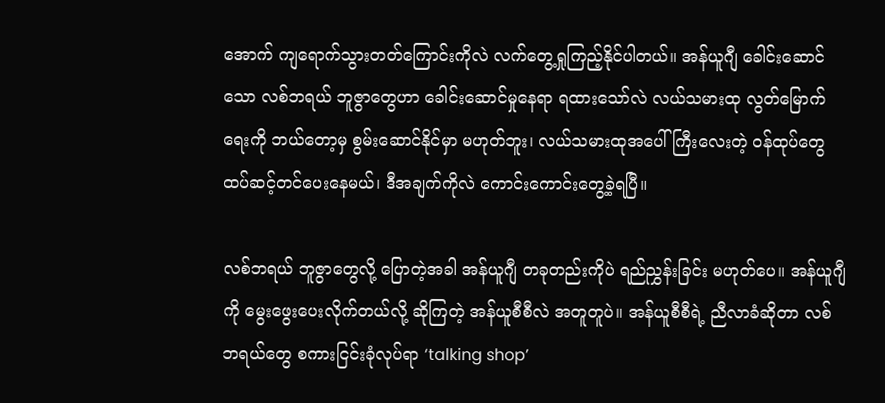အောက် ကျရောက်သွားတတ်ကြောင်းကိုလဲ လက်တွေ့ရှုကြည့်နိုင်ပါတယ်။ အန်ယူဂျီ ခေါင်းဆောင်သော လစ်ဘရယ် ဘူဇွာတွေဟာ ခေါင်းဆောင်မှုနေရာ ရထားသော်လဲ လယ်သမားထု လွတ်မြောက်ရေးကို ဘယ်တော့မှ စွမ်းဆောင်နိုင်မှာ မဟုတ်ဘူး၊ လယ်သမားထုအပေါ် ကြီးလေးတဲ့ ဝန်ထုပ်တွေ ထပ်ဆင့်တင်ပေးနေမယ်၊ ဒီအချက်ကိုလဲ ကောင်းကောင်းတွေ့ခဲ့ရပြီ။

လစ်ဘရယ် ဘူဇွာတွေလို့ ပြောတဲ့အခါ အန်ယူဂျီ တခုတည်းကိုပဲ ရည်ညွှန်းခြင်း မဟုတ်ပေ။ အန်ယူဂျီကို မွေးဖွေးပေးလိုက်တယ်လို့ ဆိုကြတဲ့ အန်ယူစီစီလဲ အတူတူပဲ။ အန်ယူစီစီရဲ့ ညီလာခံဆိုတာ လစ်ဘရယ်တွေ စကားငြင်းခုံလုပ်ရာ ‘talking shop’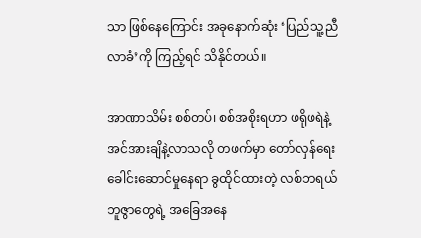သာ ဖြစ်နေကြောင်း အခုနောက်ဆုံး ‘ပြည်သူ့ညီလာခံ’ကို ကြည့်ရင် သိနိုင်တယ်။

အာဏာသိမ်း စစ်တပ်၊ စစ်အစိုးရဟာ ဖရိုဖရဲနဲ့ အင်အားချိနဲ့လာသလို တဖက်မှာ တော်လှန်ရေး ခေါင်းဆောင်မှုနေရာ ခွထိုင်ထားတဲ့ လစ်ဘရယ် ဘူဇွာတွေရဲ့ အခြေအနေ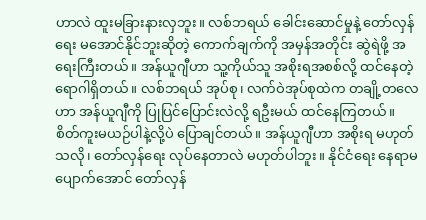ဟာလဲ ထူးမခြားနားလှဘူး။ လစ်ဘရယ် ခေါင်းဆောင်မှုနဲ့ တော်လှန်ရေး မအောင်နိုင်ဘူးဆိုတဲ့ ကောက်ချက်ကို အမှန်အတိုင်း ဆွဲရဲဖို့ အရေးကြီးတယ်။ အန်ယူဂျီဟာ သူ့ကိုယ်သူ အစိုးရအစစ်လို့ ထင်နေတဲ့ ရောဂါရှိတယ်။ လစ်ဘရယ် အုပ်စု၊ လက်ဝဲအုပ်စုထဲက တချို့တလေဟာ အန်ယူဂျီကို ပြုပြင်ပြောင်းလဲလို့ ရဦးမယ် ထင်နေကြတယ်။ စိတ်ကူးမယဉ်ပါနဲ့လို့ပဲ ပြောချင်တယ်။ အန်ယူဂျီဟာ အစိုးရ မဟုတ်သလို၊ တော်လှန်ရေး လုပ်နေတာလဲ မဟုတ်ပါဘူး။ နိုင်ငံရေး နေရာမပျောက်အောင် တော်လှန်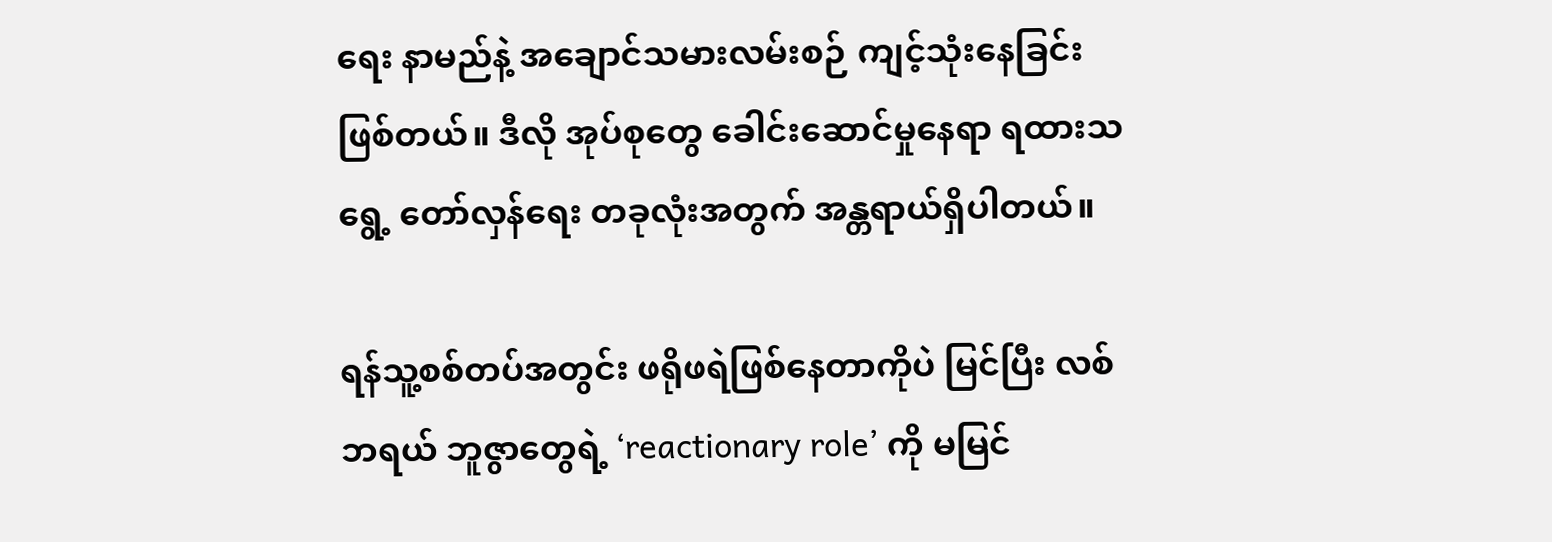ရေး နာမည်နဲ့ အချောင်သမားလမ်းစဉ် ကျင့်သုံးနေခြင်း ဖြစ်တယ်။ ဒီလို အုပ်စုတွေ ခေါင်းဆောင်မှုနေရာ ရထားသရွေ့ တော်လှန်ရေး တခုလုံးအတွက် အန္တရာယ်ရှိပါတယ်။

ရန်သူ့စစ်တပ်အတွင်း ဖရိုဖရဲဖြစ်နေတာကိုပဲ မြင်ပြီး လစ်ဘရယ် ဘူဇွာတွေရဲ့ ‘reactionary role’ ကို မမြင်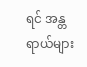ရင် အန္တရာယ်များ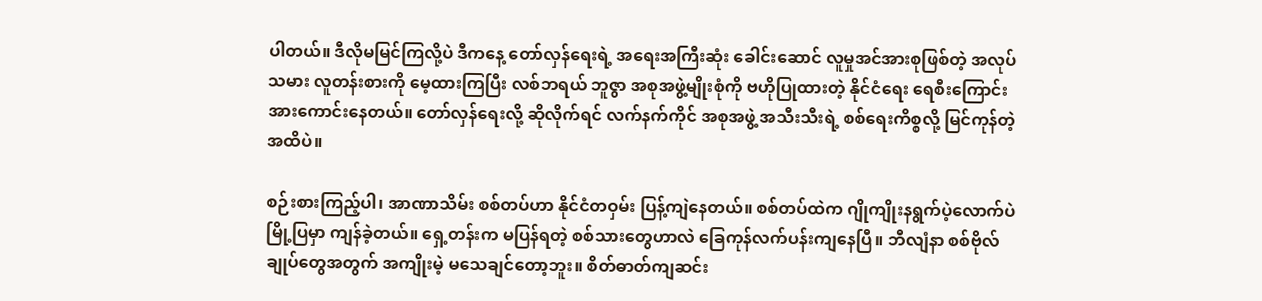ပါတယ်။ ဒီလိုမမြင်ကြလို့ပဲ ဒီကနေ့ တော်လှန်ရေးရဲ့ အရေးအကြီးဆုံး ခေါင်းဆောင် လူမှုအင်အားစုဖြစ်တဲ့ အလုပ်သမား လူတန်းစားကို မေ့ထားကြပြီး လစ်ဘရယ် ဘူဇွာ အစုအဖွဲ့မျိုးစုံကို ဗဟိုပြုထားတဲ့ နိုင်ငံရေး ရေစီးကြောင်း အားကောင်းနေတယ်။ တော်လှန်ရေးလို့ ဆိုလိုက်ရင် လက်နက်ကိုင် အစုအဖွဲ့ အသီးသီးရဲ့ စစ်ရေးကိစ္စလို့ မြင်ကုန်တဲ့အထိပဲ။

စဉ်းစားကြည့်ပါ၊ အာဏာသိမ်း စစ်တပ်ဟာ နိုင်ငံတဝှမ်း ပြန့်ကျဲနေတယ်။ စစ်တပ်ထဲက ဂျိုကျိုးနရွက်ပဲ့လောက်ပဲ မြို့ပြမှာ ကျန်ခဲ့တယ်။ ရှေ့တန်းက မပြန်ရတဲ့ စစ်သားတွေဟာလဲ ခြေကုန်လက်ပန်းကျနေပြီ။ ဘီလျံနာ စစ်ဗိုလ်ချုပ်တွေအတွက် အကျိုးမဲ့ မသေချင်တော့ဘူး။ စိတ်ဓာတ်ကျဆင်း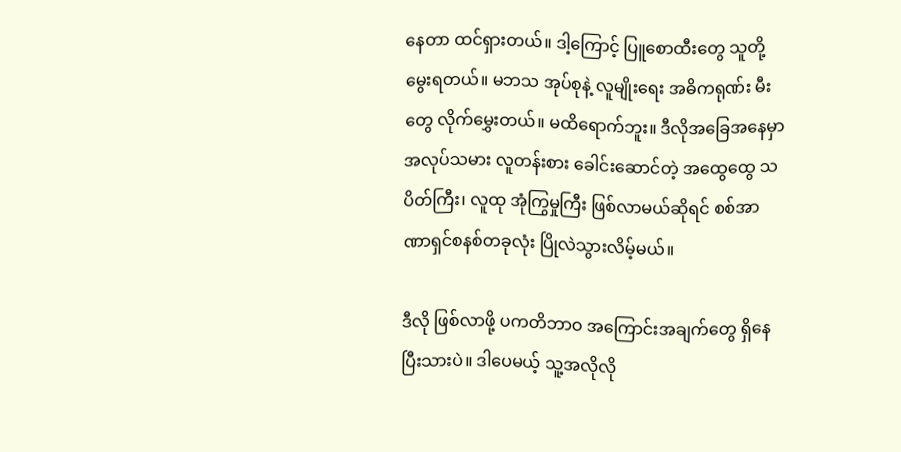နေတာ ထင်ရှားတယ်။ ဒါ့ကြောင့် ပြူစောထီးတွေ သူတို့မွေးရတယ်။ မဘသ အုပ်စုနဲ့ လူမျိုးရေး အဓိကရုဏ်း မီးတွေ လိုက်မွှေးတယ်။ မထိရောက်ဘူး။ ဒီလိုအခြေအနေမှာ အလုပ်သမား လူတန်းစား ခေါင်းဆောင်တဲ့ အထွေထွေ သပိတ်ကြီး၊ လူထု အုံကြွမှုကြီး ဖြစ်လာမယ်ဆိုရင် စစ်အာဏာရှင်စနစ်တခုလုံး ပြိုလဲသွားလိမ့်မယ်။

ဒီလို ဖြစ်လာဖို့ ပကတိဘာဝ အကြောင်းအချက်တွေ ရှိနေပြီးသားပဲ။ ဒါပေမယ့် သူ့အလိုလို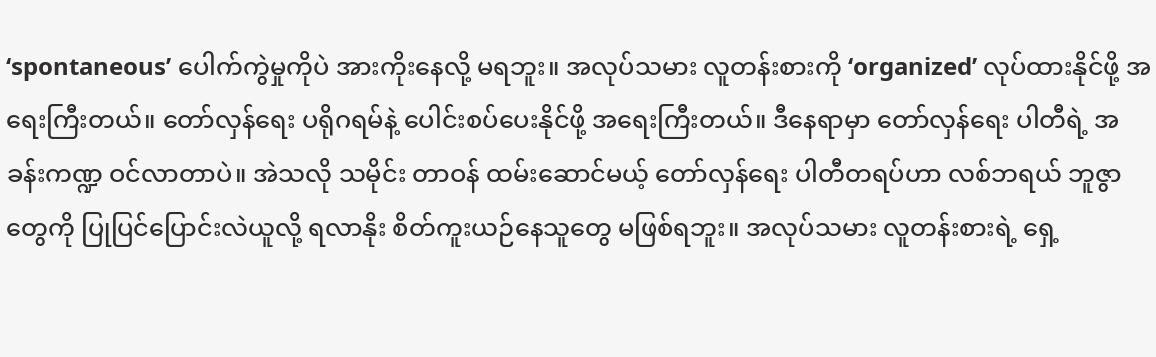‘spontaneous’ ပေါက်ကွဲမှုကိုပဲ အားကိုးနေလို့ မရဘူး။ အလုပ်သမား လူတန်းစားကို ‘organized’ လုပ်ထားနိုင်ဖို့ အရေးကြီးတယ်။ တော်လှန်ရေး ပရိုဂရမ်နဲ့ ပေါင်းစပ်ပေးနိုင်ဖို့ အရေးကြီးတယ်။ ဒီနေရာမှာ တော်လှန်ရေး ပါတီရဲ့ အခန်းကဏ္ဍ ဝင်လာတာပဲ။ အဲသလို သမိုင်း တာဝန် ထမ်းဆောင်မယ့် တော်လှန်ရေး ပါတီတရပ်ဟာ လစ်ဘရယ် ဘူဇွာတွေကို ပြုပြင်ပြောင်းလဲယူလို့ ရလာနိုး စိတ်ကူးယဉ်နေသူတွေ မဖြစ်ရဘူး။ အလုပ်သမား လူတန်းစားရဲ့ ရှေ့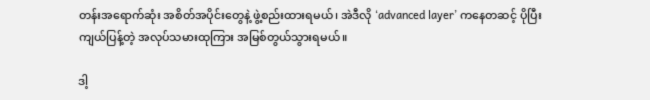တန်းအရောက်ဆုံး အစိတ်အပိုင်းတွေနဲ့ ဖွဲ့စည်းထားရမယ်၊ အဲဒီလို ‘advanced layer’ ကနေတဆင့် ပိုပြီး ကျယ်ပြန့်တဲ့ အလုပ်သမားထုကြား အမြစ်တွယ်သွားရမယ်။

ဒါ့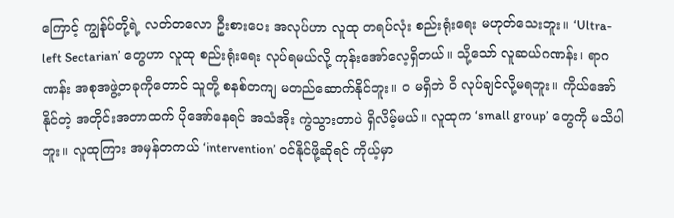ကြောင့် ကျွန်ုပ်တို့ရဲ့ လတ်တလော ဦးစားပေး အလုပ်ဟာ လူထု တရပ်လုံး စည်းရုံးရေး မဟုတ်သေးဘူး။ ‘Ultra-left Sectarian’ တွေဟာ လူထု စည်းရုံးရေး လုပ်ရမယ်လို့ ကုန်းအော်လေ့ရှိတယ်။ သို့သော် လူဆယ်ဂဏန်း၊ ရာဂဏန်း အစုအဖွဲ့တခုကိုတောင် သူတို့ စနစ်တကျ မတည်ဆောက်နိုင်ဘူး။ ဝ မရှိဘဲ ဝိ လုပ်ချင်လို့မရဘူး။ ကိုယ်အော်နိုင်တဲ့ အတိုင်းအတာထက် ပိုအော်နေရင် အသံအိုး ကွဲသွားတာပဲ ရှိလိမ့်မယ်။ လူထုက ‘small group’ တွေကို မသိပါဘူး။ လူထုကြား အမှန်တကယ် ‘intervention’ ဝင်နိုင်ဖို့ဆိုရင် ကိုယ့်မှာ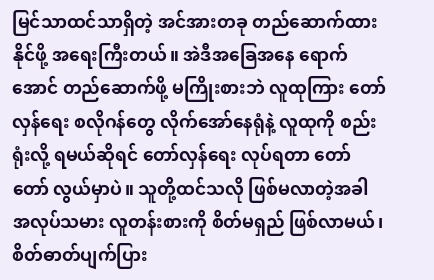မြင်သာထင်သာရှိတဲ့ အင်အားတခု တည်ဆောက်ထားနိုင်ဖို့ အရေးကြီးတယ်။ အဲဒီအခြေအနေ ရောက်အောင် တည်ဆောက်ဖို့ မကြိုးစားဘဲ လူထုကြား တော်လှန်ရေး စလိုဂန်တွေ လိုက်အော်နေရုံနဲ့ လူထုကို စည်းရုံးလို့ ရမယ်ဆိုရင် တော်လှန်ရေး လုပ်ရတာ တော်တော် လွယ်မှာပဲ။ သူတို့ထင်သလို ဖြစ်မလာတဲ့အခါ အလုပ်သမား လူတန်းစားကို စိတ်မရှည် ဖြစ်လာမယ်၊ စိတ်ဓာတ်ပျက်ပြား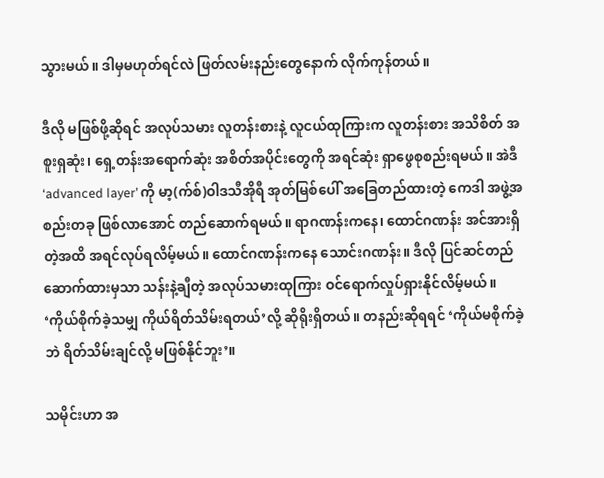သွားမယ်။ ဒါမှမဟုတ်ရင်လဲ ဖြတ်လမ်းနည်းတွေနောက် လိုက်ကုန်တယ်။

ဒီလို မဖြစ်ဖို့ဆိုရင် အလုပ်သမား လူတန်းစားနဲ့ လူငယ်ထုကြားက လူတန်းစား အသိစိတ် အစူးရှဆုံး၊ ရှေ့တန်းအရောက်ဆုံး အစိတ်အပိုင်းတွေကို အရင်ဆုံး ရှာဖွေစုစည်းရမယ်။ အဲဒီ ‘advanced layer’ ကို မာ့(က်စ်)ဝါဒသီအိုရီ အုတ်မြစ်ပေါ် အခြေတည်ထားတဲ့ ကေဒါ အဖွဲ့အစည်းတခု ဖြစ်လာအောင် တည်ဆောက်ရမယ်။ ရာဂဏန်းကနေ၊ ထောင်ဂဏန်း အင်အားရှိတဲ့အထိ အရင်လုပ်ရလိမ့်မယ်။ ထောင်ဂဏန်းကနေ သောင်းဂဏန်း။ ဒီလို ပြင်ဆင်တည်ဆောက်ထားမှသာ သန်းနဲ့ချီတဲ့ အလုပ်သမားထုကြား ဝင်ရောက်လှုပ်ရှားနိုင်လိမ့်မယ်။ ‘ကိုယ်စိုက်ခဲ့သမျှ ကိုယ်ရိတ်သိမ်းရတယ်’လို့ ဆိုရိုးရှိတယ်။ တနည်းဆိုရရင် ‘ကိုယ်မစိုက်ခဲ့ဘဲ ရိတ်သိမ်းချင်လို့ မဖြစ်နိုင်ဘူး’။

သမိုင်းဟာ အ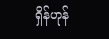ရှိန်ဟုန်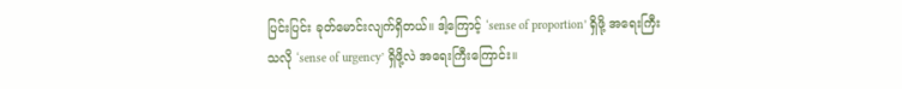ပြင်းပြင်း ခုတ်မောင်းလျက်ရှိတယ်။ ဒါ့ကြောင့် ‘sense of proportion’ ရှိဖို့ အရေးကြီးသလို ‘sense of urgency’ ရှိဖို့လဲ အရေးကြီးကြောင်း။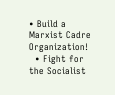• Build a Marxist Cadre Organization!
  • Fight for the Socialist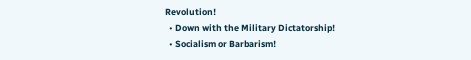Revolution!
  • Down with the Military Dictatorship!
  • Socialism or Barbarism!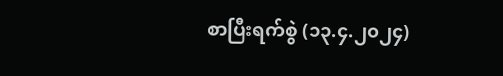စာပြီးရက်စွဲ (၁၃.၄.၂၀၂၄)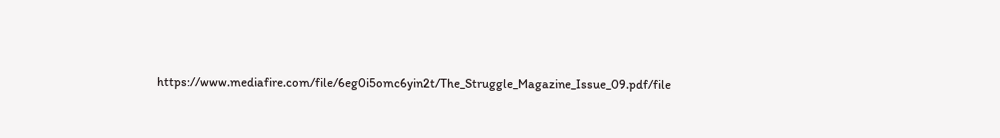https://www.mediafire.com/file/6eg0i5omc6yin2t/The_Struggle_Magazine_Issue_09.pdf/file